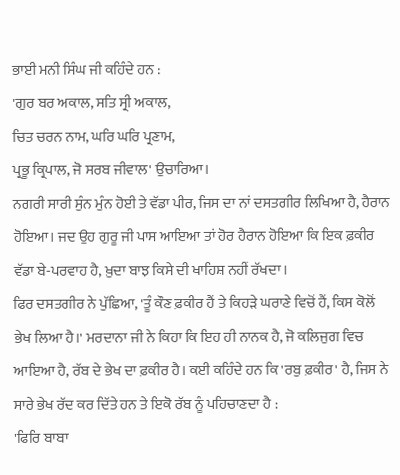ਭਾਈ ਮਨੀ ਸਿੰਘ ਜੀ ਕਹਿੰਦੇ ਹਨ :
'ਗੁਰ ਬਰ ਅਕਾਲ, ਸਤਿ ਸ੍ਰੀ ਅਕਾਲ,
ਚਿਤ ਚਰਨ ਨਾਮ, ਘਰਿ ਘਰਿ ਪ੍ਰਣਾਮ,
ਪ੍ਰਭੂ ਕ੍ਰਿਪਾਲ, ਜੋ ਸਰਬ ਜੀਵਾਲ' ਉਚਾਰਿਆ।
ਨਗਰੀ ਸਾਰੀ ਸੁੰਨ ਮੁੰਨ ਹੋਈ ਤੇ ਵੱਡਾ ਪੀਰ, ਜਿਸ ਦਾ ਨਾਂ ਦਸਤਗੀਰ ਲਿਖਿਆ ਹੈ, ਹੈਰਾਨ ਹੋਇਆ। ਜਦ ਉਹ ਗੁਰੂ ਜੀ ਪਾਸ ਆਇਆ ਤਾਂ ਹੋਰ ਹੈਰਾਨ ਹੋਇਆ ਕਿ ਇਕ ਫ਼ਕੀਰ ਵੱਡਾ ਬੇ-ਪਰਵਾਹ ਹੈ, ਖ਼ੁਦਾ ਬਾਝ ਕਿਸੇ ਦੀ ਖਾਹਿਸ਼ ਨਹੀਂ ਰੱਖਦਾ।
ਫਿਰ ਦਸਤਗੀਰ ਨੇ ਪੁੱਛਿਆ, 'ਤੂੰ ਕੌਣ ਫ਼ਕੀਰ ਹੈਂ ਤੇ ਕਿਹੜੇ ਘਰਾਣੇ ਵਿਚੋਂ ਹੈਂ, ਕਿਸ ਕੋਲੋਂ ਭੇਖ ਲਿਆ ਹੈ।' ਮਰਦਾਨਾ ਜੀ ਨੇ ਕਿਹਾ ਕਿ ਇਹ ਹੀ ਨਾਨਕ ਹੈ, ਜੋ ਕਲਿਜੁਗ ਵਿਚ ਆਇਆ ਹੈ, ਰੱਬ ਦੇ ਭੇਖ ਦਾ ਫ਼ਕੀਰ ਹੈ। ਕਈ ਕਹਿੰਦੇ ਹਨ ਕਿ 'ਰਬੁ ਫ਼ਕੀਰ' ਹੈ, ਜਿਸ ਨੇ ਸਾਰੇ ਭੇਖ ਰੱਦ ਕਰ ਦਿੱਤੇ ਹਨ ਤੇ ਇਕੋ ਰੱਬ ਨੂੰ ਪਹਿਚਾਣਦਾ ਹੈ :
'ਫਿਰਿ ਬਾਬਾ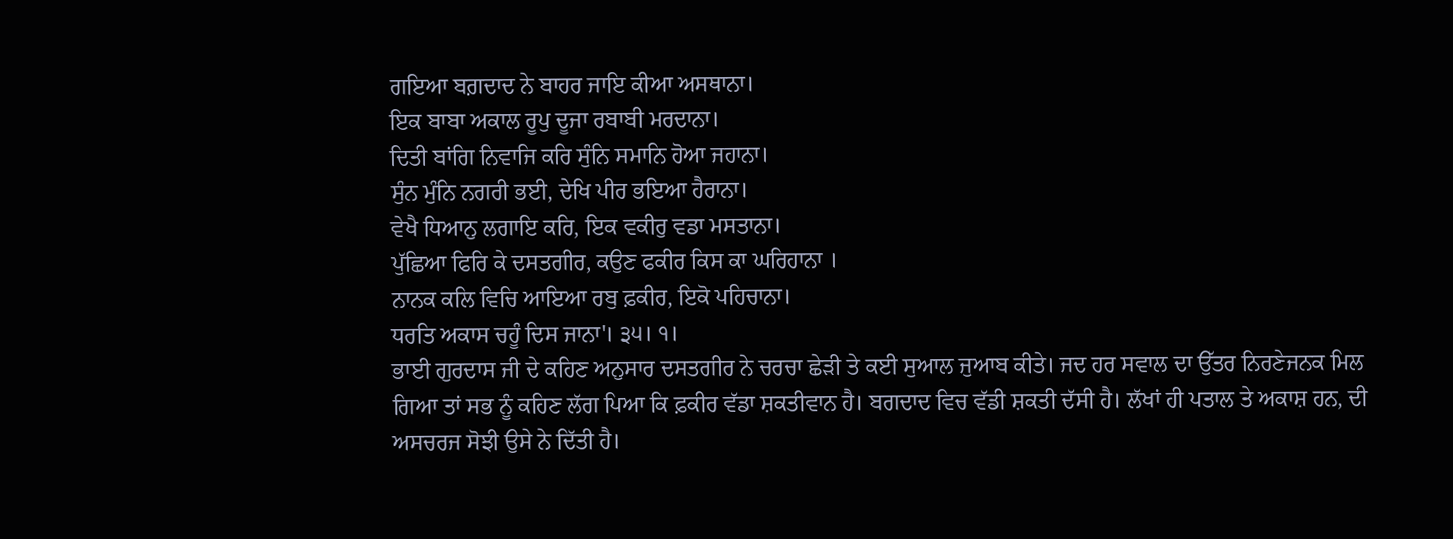ਗਇਆ ਬਗ਼ਦਾਦ ਨੇ ਬਾਹਰ ਜਾਇ ਕੀਆ ਅਸਥਾਨਾ।
ਇਕ ਬਾਬਾ ਅਕਾਲ ਰੂਪੁ ਦੂਜਾ ਰਬਾਬੀ ਮਰਦਾਨਾ।
ਦਿਤੀ ਬਾਂਗਿ ਨਿਵਾਜਿ ਕਰਿ ਸੁੰਨਿ ਸਮਾਨਿ ਹੋਆ ਜਹਾਨਾ।
ਸੁੰਨ ਮੁੰਨਿ ਨਗਰੀ ਭਈ, ਦੇਖਿ ਪੀਰ ਭਇਆ ਹੈਰਾਨਾ।
ਵੇਖੈ ਧਿਆਨੁ ਲਗਾਇ ਕਰਿ, ਇਕ ਵਕੀਰੁ ਵਡਾ ਮਸਤਾਨਾ।
ਪੁੱਛਿਆ ਫਿਰਿ ਕੇ ਦਸਤਗੀਰ, ਕਉਣ ਫਕੀਰ ਕਿਸ ਕਾ ਘਰਿਹਾਨਾ ।
ਨਾਨਕ ਕਲਿ ਵਿਚਿ ਆਇਆ ਰਬੁ ਫ਼ਕੀਰ, ਇਕੋ ਪਹਿਚਾਨਾ।
ਧਰਤਿ ਅਕਾਸ ਚਹੂੰ ਦਿਸ ਜਾਨਾ'। ੩੫। ੧।
ਭਾਈ ਗੁਰਦਾਸ ਜੀ ਦੇ ਕਹਿਣ ਅਨੁਸਾਰ ਦਸਤਗੀਰ ਨੇ ਚਰਚਾ ਛੇੜੀ ਤੇ ਕਈ ਸੁਆਲ ਜੁਆਬ ਕੀਤੇ। ਜਦ ਹਰ ਸਵਾਲ ਦਾ ਉੱਤਰ ਨਿਰਣੇਜਨਕ ਮਿਲ ਗਿਆ ਤਾਂ ਸਭ ਨੂੰ ਕਹਿਣ ਲੱਗ ਪਿਆ ਕਿ ਫ਼ਕੀਰ ਵੱਡਾ ਸ਼ਕਤੀਵਾਨ ਹੈ। ਬਗਦਾਦ ਵਿਚ ਵੱਡੀ ਸ਼ਕਤੀ ਦੱਸੀ ਹੈ। ਲੱਖਾਂ ਹੀ ਪਤਾਲ ਤੇ ਅਕਾਸ਼ ਹਨ, ਦੀ ਅਸਚਰਜ ਸੋਝੀ ਉਸੇ ਨੇ ਦਿੱਤੀ ਹੈ।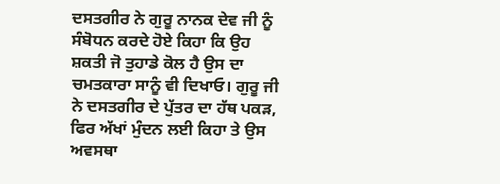ਦਸਤਗੀਰ ਨੇ ਗੁਰੂ ਨਾਨਕ ਦੇਵ ਜੀ ਨੂੰ ਸੰਬੋਧਨ ਕਰਦੇ ਹੋਏ ਕਿਹਾ ਕਿ ਉਹ ਸ਼ਕਤੀ ਜੋ ਤੁਹਾਡੇ ਕੋਲ ਹੈ ਉਸ ਦਾ ਚਮਤਕਾਰਾ ਸਾਨੂੰ ਵੀ ਦਿਖਾਓ। ਗੁਰੂ ਜੀ ਨੇ ਦਸਤਗੀਰ ਦੇ ਪੁੱਤਰ ਦਾ ਹੱਥ ਪਕੜ, ਫਿਰ ਅੱਖਾਂ ਮੁੰਦਨ ਲਈ ਕਿਹਾ ਤੇ ਉਸ ਅਵਸਥਾ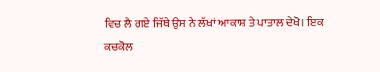ਵਿਚ ਲੈ ਗਏ ਜਿੱਥੇ ਉਸ ਨੇ ਲੱਖਾਂ ਆਕਾਸ਼ ਤੇ ਪਾਤਾਲ ਦੇਖੋ। ਇਕ ਕਚਕੋਲ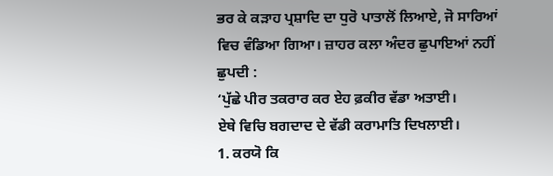ਭਰ ਕੇ ਕੜਾਹ ਪ੍ਰਸ਼ਾਦਿ ਦਾ ਧੁਰੋ ਪਾਤਾਲੋਂ ਲਿਆਏ, ਜੋ ਸਾਰਿਆਂ ਵਿਚ ਵੰਡਿਆ ਗਿਆ। ਜ਼ਾਹਰ ਕਲਾ ਅੰਦਰ ਛੁਪਾਇਆਂ ਨਹੀਂ ਛੁਪਦੀ :
‘ਪੁੱਛੇ ਪੀਰ ਤਕਰਾਰ ਕਰ ਏਹ ਫ਼ਕੀਰ ਵੱਡਾ ਅਤਾਈ।
ਏਥੇ ਵਿਚਿ ਬਗਦਾਦ ਦੇ ਵੱਡੀ ਕਰਾਮਾਤਿ ਦਿਖਲਾਈ।
1. ਕਰਯੋ ਕਿ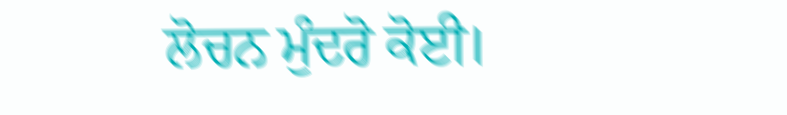ਲੋਚਨ ਮੁੰਦਰੋ ਕੋਈ।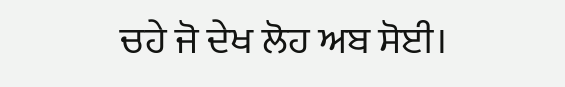ਚਹੇ ਜੋ ਦੇਖ ਲੋਹ ਅਬ ਸੋਈ।